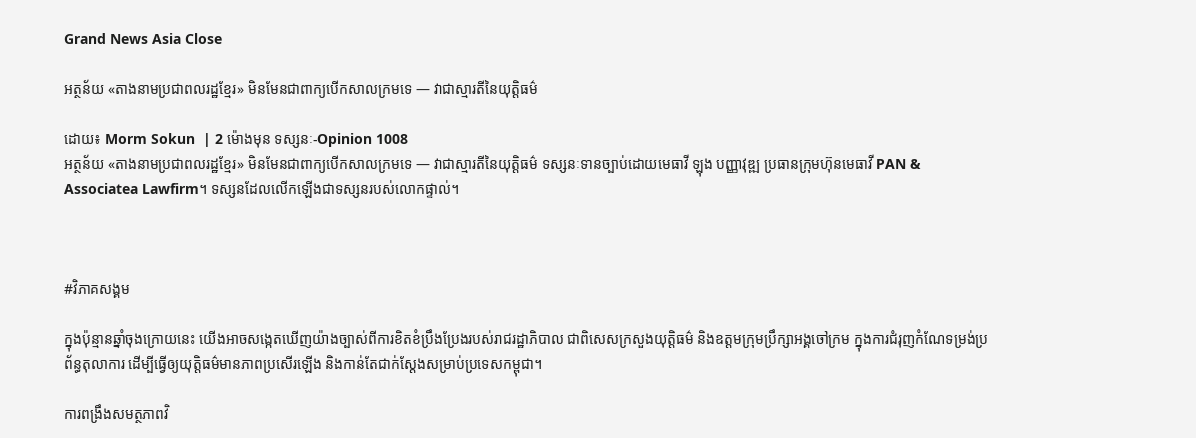Grand News Asia Close

អត្ថន័យ «តាងនាមប្រជាពលរដ្ឋខ្មែរ» មិនមែនជាពាក្យបើកសាលក្រមទេ — វាជាស្មារតីនៃយុត្តិធម៌

ដោយ៖ Morm Sokun  | 2 ម៉ោងមុន ទស្សនៈ-Opinion 1008
អត្ថន័យ «តាងនាមប្រជាពលរដ្ឋខ្មែរ» មិនមែនជាពាក្យបើកសាលក្រមទេ — វាជាស្មារតីនៃយុត្តិធម៌ ទស្សនៈទានច្បាប់ដោយមេធាវី ឡុង បញ្ញាវុឌ្ឍ ប្រធានក្រុមហ៊ុនមេធាវី PAN & Associatea Lawfirm។ ទស្សនដែលលើកឡើងជាទស្សនរបស់លោកផ្ទាល់។



#វិភាគសង្គម

ក្នុងប៉ុន្មានឆ្នាំចុងក្រោយនេះ យើងអាចសង្កេតឃើញយ៉ាងច្បាស់ពីការខិតខំប្រឹងប្រែងរបស់រាជរដ្ឋាភិបាល ជាពិសេសក្រសួងយុត្តិធម៌ និងឧត្តមក្រុមប្រឹក្សាអង្គចៅក្រម ក្នុងការជំរុញកំណែទម្រង់ប្រព័ន្ធតុលាការ ដើម្បីធ្វើឲ្យយុត្តិធម៌មានភាពប្រសើរឡើង និងកាន់តែជាក់ស្តែងសម្រាប់ប្រទេសកម្ពុជា។

ការពង្រឹងសមត្ថភាពវិ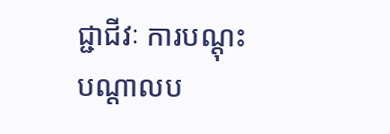ជ្ជាជីវៈ ការបណ្តុះបណ្តាលប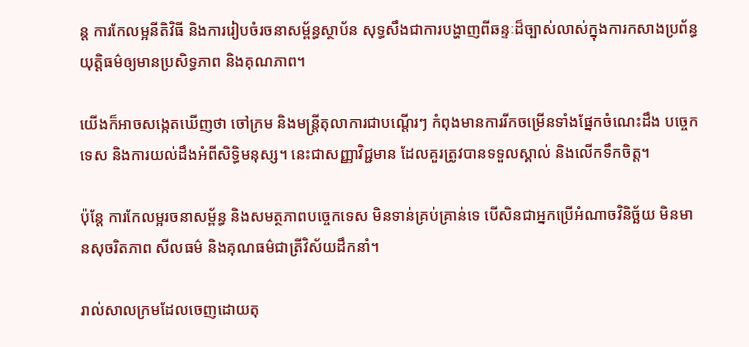ន្ត ការកែលម្អនីតិវិធី និងការរៀបចំរចនាសម្ព័ន្ធស្ថាប័ន សុទ្ធសឹងជាការបង្ហាញពីឆន្ទៈដ៏ច្បាស់លាស់ក្នុងការកសាងប្រព័ន្ធយុត្តិធម៌ឲ្យមានប្រសិទ្ធភាព និងគុណភាព។

យើងក៏អាចសង្កេតឃើញថា ចៅក្រម និងមន្ត្រីតុលាការជាបណ្ដើរៗ កំពុងមានការរីកចម្រើនទាំងផ្នែកចំណេះដឹង បច្ចេកទេស និងការយល់ដឹងអំពីសិទ្ធិមនុស្ស។ នេះជាសញ្ញាវិជ្ជមាន ដែលគួរត្រូវបានទទួលស្គាល់ និងលើកទឹកចិត្ត។

ប៉ុន្តែ ការកែលម្អរចនាសម្ព័ន្ធ និងសមត្ថភាពបច្ចេកទេស មិនទាន់គ្រប់គ្រាន់ទេ បើសិនជាអ្នកប្រើអំណាចវិនិច្ឆ័យ មិនមានសុចរិតភាព សីលធម៌ និងគុណធម៌ជាត្រីវិស័យដឹកនាំ។

រាល់សាលក្រមដែលចេញដោយតុ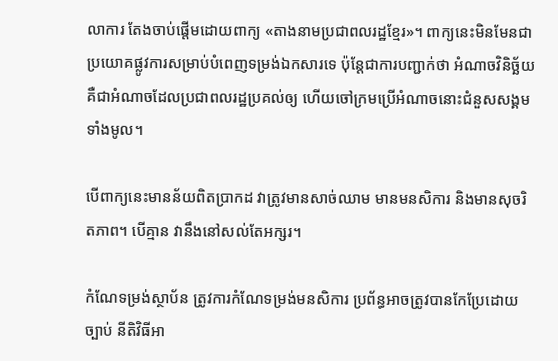លាការ តែងចាប់ផ្តើមដោយពាក្យ «តាងនាមប្រជាពលរដ្ឋខ្មែរ»។ ពាក្យនេះមិនមែនជាប្រយោគផ្លូវការសម្រាប់បំពេញទម្រង់ឯកសារទេ ប៉ុន្តែជាការបញ្ជាក់ថា អំណាចវិនិច្ឆ័យគឺជាអំណាចដែលប្រជាពលរដ្ឋប្រគល់ឲ្យ ហើយចៅក្រមប្រើអំណាចនោះជំនួសសង្គមទាំងមូល។

បើពាក្យនេះមានន័យពិតប្រាកដ វាត្រូវមានសាច់ឈាម មានមនសិការ និងមានសុចរិតភាព។ បើគ្មាន វានឹងនៅសល់តែអក្សរ។

កំណែទម្រង់ស្ថាប័ន ត្រូវការកំណែទម្រង់មនសិការ ប្រព័ន្ធអាចត្រូវបានកែប្រែដោយច្បាប់ នីតិវិធីអា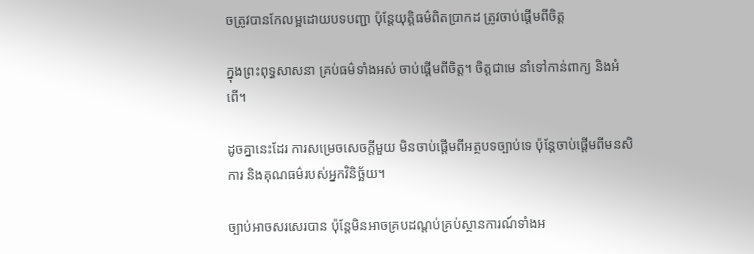ចត្រូវបានកែលម្អដោយបទបញ្ជា ប៉ុន្តែយុត្តិធម៌ពិតប្រាកដ ត្រូវចាប់ផ្តើមពីចិត្ត

ក្នុងព្រះពុទ្ធសាសនា គ្រប់ធម៌ទាំងអស់ ចាប់ផ្តើមពីចិត្ត។ ចិត្តជាមេ នាំទៅកាន់ពាក្យ និងអំពើ។

ដូចគ្នានេះដែរ ការសម្រេចសេចក្តីមួយ មិនចាប់ផ្តើមពីអត្ថបទច្បាប់ទេ ប៉ុន្តែចាប់ផ្តើមពីមនសិការ និងគុណធម៌របស់អ្នកវិនិច្ឆ័យ។

ច្បាប់អាចសរសេរបាន ប៉ុន្តែមិនអាចគ្របដណ្តប់គ្រប់ស្ថានការណ៍ទាំងអ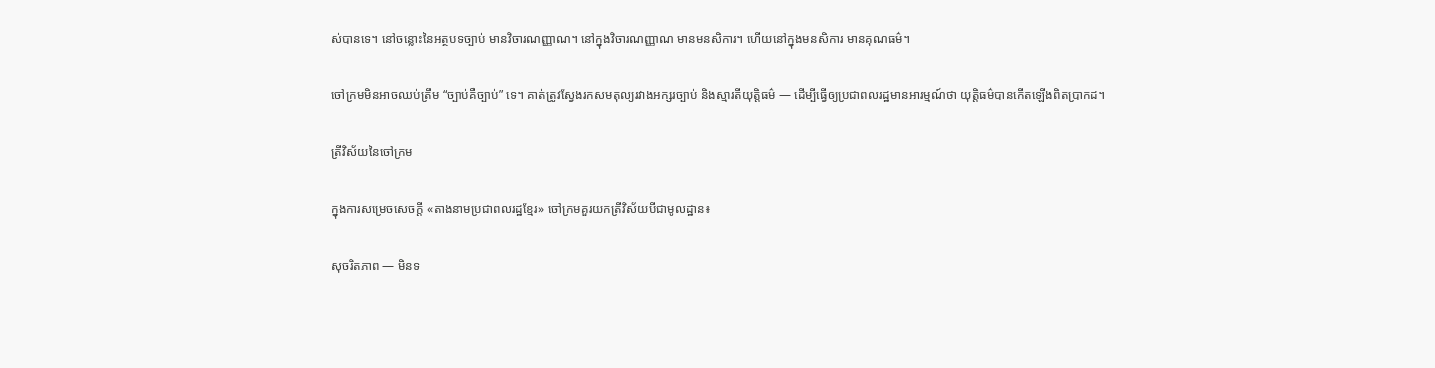ស់បានទេ។ នៅចន្លោះនៃអត្ថបទច្បាប់ មានវិចារណញ្ញាណ។ នៅក្នុងវិចារណញ្ញាណ មានមនសិការ។ ហើយនៅក្នុងមនសិការ មានគុណធម៌។

ចៅក្រមមិនអាចឈប់ត្រឹម “ច្បាប់គឺច្បាប់” ទេ។ គាត់ត្រូវស្វែងរកសមតុល្យរវាងអក្សរច្បាប់ និងស្មារតីយុត្តិធម៌ — ដើម្បីធ្វើឲ្យប្រជាពលរដ្ឋមានអារម្មណ៍ថា យុត្តិធម៌បានកើតឡើងពិតប្រាកដ។

ត្រីវិស័យនៃចៅក្រម

ក្នុងការសម្រេចសេចក្តី «តាងនាមប្រជាពលរដ្ឋខ្មែរ» ចៅក្រមគួរយកត្រីវិស័យបីជាមូលដ្ឋាន៖

សុចរិតភាព — មិនទ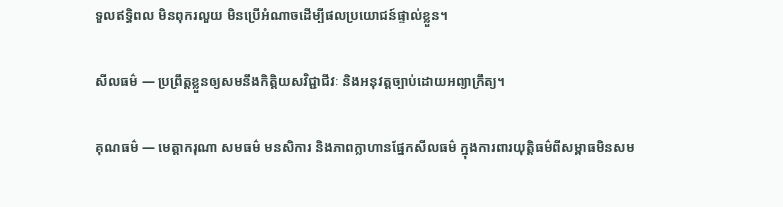ទួលឥទ្ធិពល មិនពុករលួយ មិនប្រើអំណាចដើម្បីផលប្រយោជន៍ផ្ទាល់ខ្លួន។

សីលធម៌ — ប្រព្រឹត្តខ្លួនឲ្យសមនឹងកិត្តិយសវិជ្ជាជីវៈ និងអនុវត្តច្បាប់ដោយអព្យាក្រឹត្យ។

គុណធម៌ — មេត្តាករុណា សមធម៌ មនសិការ និងភាពក្លាហានផ្នែកសីលធម៌ ក្នុងការពារយុត្តិធម៌ពីសម្ពាធមិនសម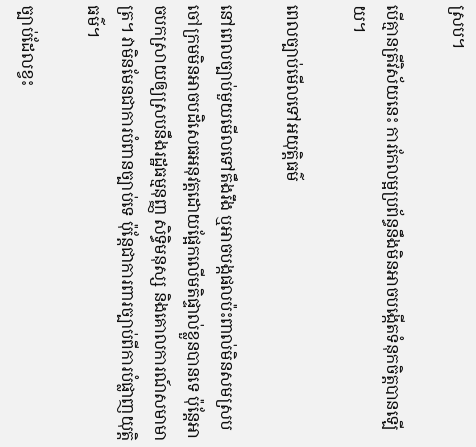ស្រប។

បើគ្មានត្រីវិស័យនេះ ការកែលម្អប្រព័ន្ធនឹងមិនអាចបង្កើតទំនុកចិត្តបានឡើយ។

ពេលច្បាប់មើលទៅអយុត្តិធម៌

នៅពេលច្បាប់មួយមើលទៅតឹងរឹង ឬអាចបង្កផលប៉ះពាល់មិនសមស្រប ចៅក្រមមិនអាចបដិសេធអនុវត្តដោយផ្អែកលើមតិផ្ទាល់ខ្លួនបានទេ ប៉ុន្តែអាចបកស្រាយឲ្យស្របនឹងរដ្ឋធម្មនុញ្ញ សិទ្ធិមនុស្ស និងគោលការណ៍សមាមាត្រ។ វាមិនមែនជាការបំពានច្បាប់ទេ ប៉ុន្តែជាការពារច្បាប់ពីការបំផ្លាញយុត្តិធម៌។

ច្បាប់ដែលខ្វះ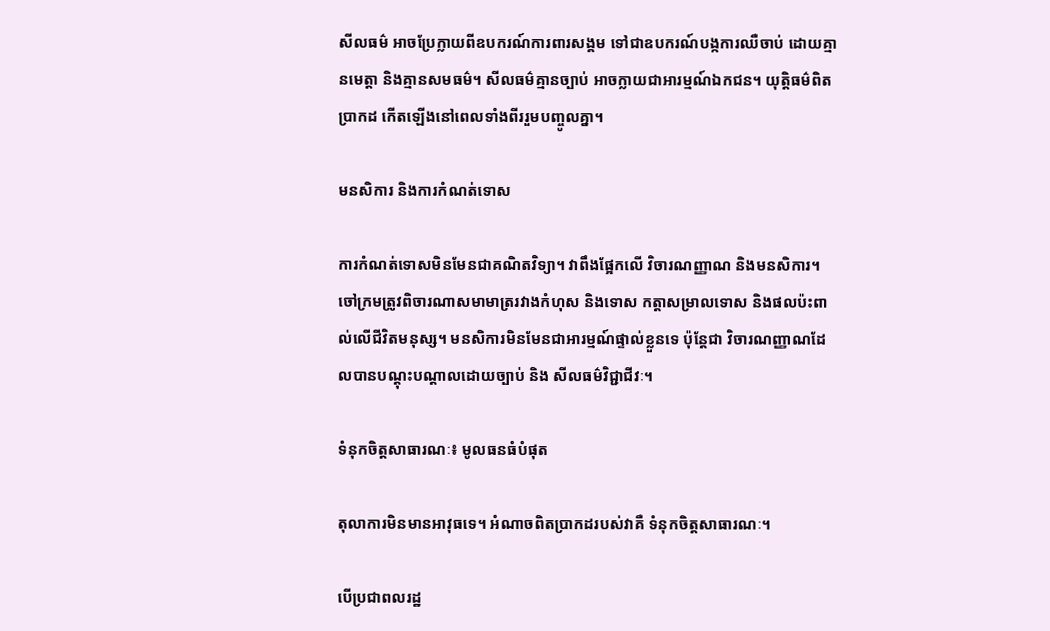សីលធម៌ អាចប្រែក្លាយពីឧបករណ៍ការពារសង្គម ទៅជាឧបករណ៍បង្កការឈឺចាប់ ដោយគ្មានមេត្តា និងគ្មានសមធម៌។ សីលធម៌គ្មានច្បាប់ អាចក្លាយជាអារម្មណ៍ឯកជន។ យុត្តិធម៌ពិតប្រាកដ កើតឡើងនៅពេលទាំងពីររួមបញ្ចូលគ្នា។

មនសិការ និងការកំណត់ទោស

ការកំណត់ទោសមិនមែនជាគណិតវិទ្យា។ វាពឹងផ្អែកលើ វិចារណញ្ញាណ និងមនសិការ។ ចៅក្រមត្រូវពិចារណាសមាមាត្ររវាងកំហុស និងទោស កត្តាសម្រាលទោស និងផលប៉ះពាល់លើជីវិតមនុស្ស។ មនសិការមិនមែនជាអារម្មណ៍ផ្ទាល់ខ្លួនទេ ប៉ុន្តែជា វិចារណញ្ញាណដែលបានបណ្តុះបណ្តាលដោយច្បាប់ និង សីលធម៌វិជ្ជាជីវៈ។

ទំនុកចិត្តសាធារណៈ៖ មូលធនធំបំផុត

តុលាការមិនមានអាវុធទេ។ អំណាចពិតប្រាកដរបស់វាគឺ ទំនុកចិត្តសាធារណៈ។

បើប្រជាពលរដ្ឋ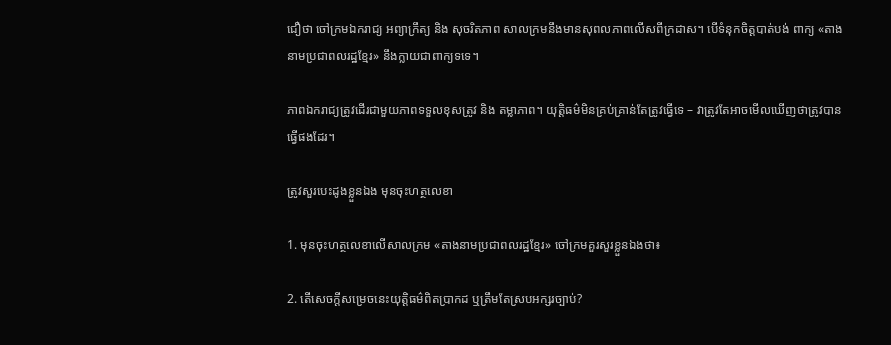ជឿថា ចៅក្រមឯករាជ្យ អព្យាក្រឹត្យ និង សុចរិតភាព សាលក្រមនឹងមានសុពលភាពលើសពីក្រដាស។ បើទំនុកចិត្តបាត់បង់ ពាក្យ «តាងនាមប្រជាពលរដ្ឋខ្មែរ» នឹងក្លាយជាពាក្យទទេ។

ភាពឯករាជ្យត្រូវដើរជាមួយភាពទទួលខុសត្រូវ និង តម្លាភាព។ យុត្តិធម៌មិនគ្រប់គ្រាន់តែត្រូវធ្វើទេ – វាត្រូវតែអាចមើលឃើញថាត្រូវបានធ្វើផងដែរ។

ត្រូវសួរបេះដូងខ្លួនឯង មុនចុះហត្ថលេខា

1. មុនចុះហត្ថលេខាលើសាលក្រម «តាងនាមប្រជាពលរដ្ឋខ្មែរ» ចៅក្រមគួរសួរខ្លួនឯងថា៖

2. តើសេចក្តីសម្រេចនេះយុត្តិធម៌ពិតប្រាកដ ឬត្រឹមតែស្របអក្សរច្បាប់?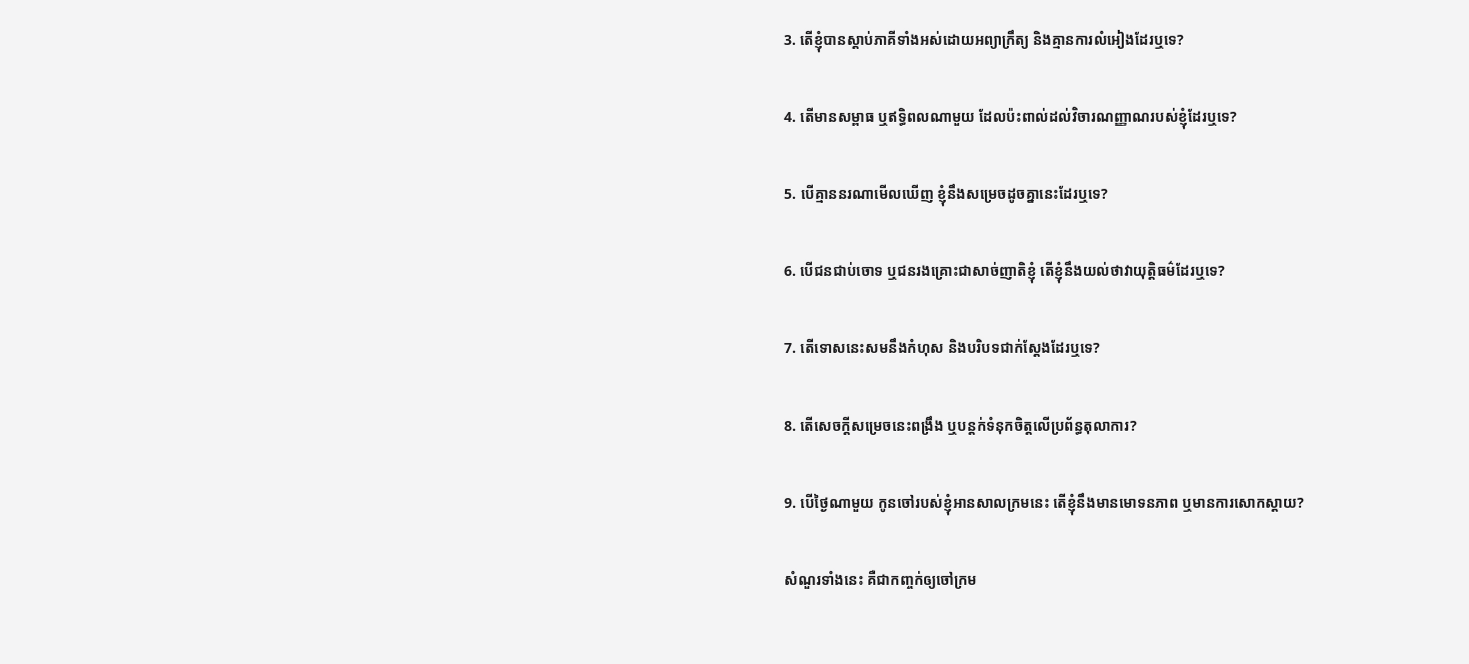3. តើខ្ញុំបានស្តាប់ភាគីទាំងអស់ដោយអព្យាក្រឹត្យ និងគ្មានការលំអៀងដែរឬទេ?

4. តើមានសម្ពាធ ឬឥទ្ធិពលណាមួយ ដែលប៉ះពាល់ដល់វិចារណញ្ញាណរបស់ខ្ញុំដែរឬទេ?

5. បើគ្មាននរណាមើលឃើញ ខ្ញុំនឹងសម្រេចដូចគ្នានេះដែរឬទេ?

6. បើជនជាប់ចោទ ឬជនរងគ្រោះជាសាច់ញាតិខ្ញុំ តើខ្ញុំនឹងយល់ថាវាយុត្តិធម៌ដែរឬទេ?

7. តើទោសនេះសមនឹងកំហុស និងបរិបទជាក់ស្តែងដែរឬទេ?

8. តើសេចក្តីសម្រេចនេះពង្រឹង ឬបន្តក់ទំនុកចិត្តលើប្រព័ន្ធតុលាការ?

9. បើថ្ងៃណាមួយ កូនចៅរបស់ខ្ញុំអានសាលក្រមនេះ តើខ្ញុំនឹងមានមោទនភាព ឬមានការសោកស្តាយ?

សំណួរទាំងនេះ គឺជាកញ្ចក់ឲ្យចៅក្រម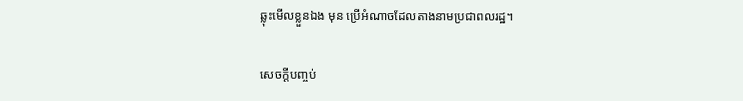ឆ្លុះមើលខ្លួនឯង មុន ប្រើអំណាចដែលតាងនាមប្រជាពលរដ្ឋ។

សេចក្តីបញ្ចប់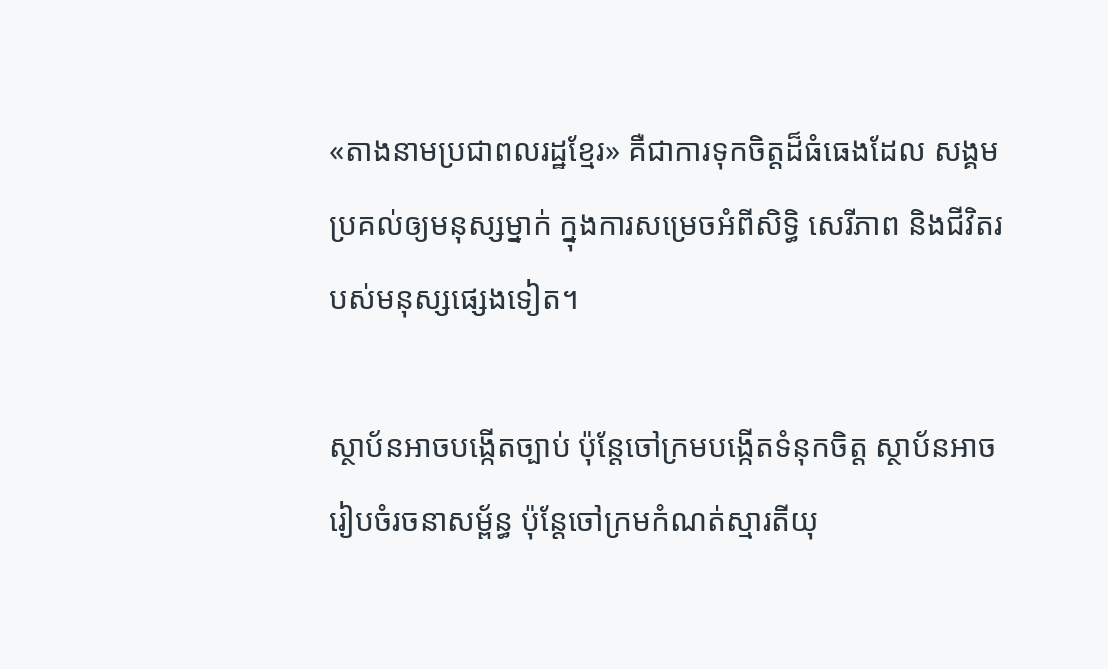«តាងនាមប្រជាពលរដ្ឋខ្មែរ» គឺជាការទុកចិត្តដ៏ធំធេងដែល សង្គមប្រគល់ឲ្យមនុស្សម្នាក់ ក្នុងការសម្រេចអំពីសិទ្ធិ សេរីភាព និងជីវិតរបស់មនុស្សផ្សេងទៀត។

ស្ថាប័នអាចបង្កើតច្បាប់ ប៉ុន្តែចៅក្រមបង្កើតទំនុកចិត្ត ស្ថាប័នអាចរៀបចំរចនាសម្ព័ន្ធ ប៉ុន្តែចៅក្រមកំណត់ស្មារតីយុ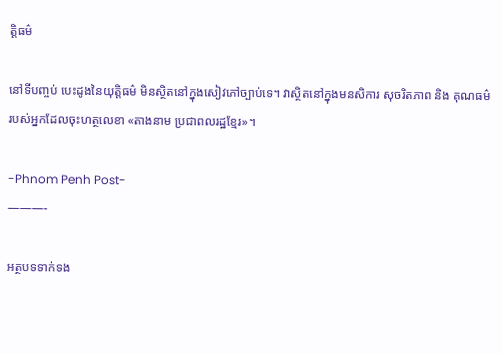ត្តិធម៌

នៅទីបញ្ចប់ បេះដូងនៃយុត្តិធម៌ មិនស្ថិតនៅក្នុងសៀវភៅច្បាប់ទេ។ វាស្ថិតនៅក្នុងមនសិការ សុចរិតភាព និង គុណធម៌របស់អ្នកដែលចុះហត្ថលេខា «តាងនាម ប្រជាពលរដ្ឋខ្មែរ»។

-Phnom Penh Post-
———-

អត្ថបទទាក់ទង